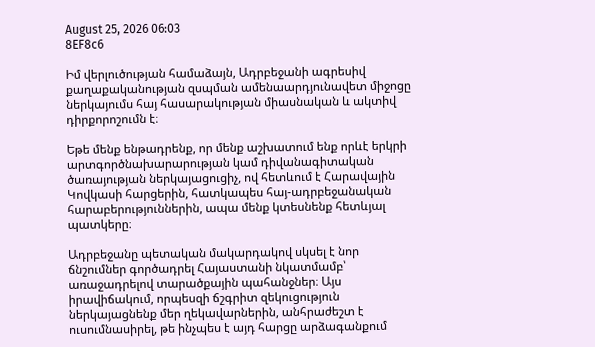August 25, 2026 06:03
8EF8c6

Իմ վերլուծության համաձայն, Ադրբեջանի ագրեսիվ քաղաքականության զսպման ամենաարդյունավետ միջոցը ներկայումս հայ հասարակության միասնական և ակտիվ դիրքորոշումն է։

Եթե մենք ենթադրենք, որ մենք աշխատում ենք որևէ երկրի արտգործնախարարության կամ դիվանագիտական ծառայության ներկայացուցիչ, ով հետևում է Հարավային Կովկասի հարցերին, հատկապես հայ-ադրբեջանական հարաբերություններին, ապա մենք կտեսնենք հետևյալ պատկերը։

Ադրբեջանը պետական մակարդակով սկսել է նոր ճնշումներ գործադրել Հայաստանի նկատմամբ՝ առաջադրելով տարածքային պահանջներ։ Այս իրավիճակում, որպեսզի ճշգրիտ զեկուցություն ներկայացնենք մեր ղեկավարներին, անհրաժեշտ է ուսումնասիրել, թե ինչպես է այդ հարցը արձագանքում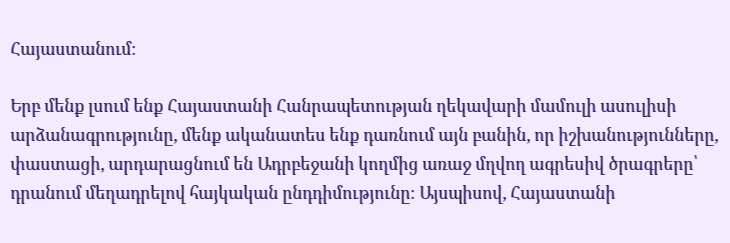Հայաստանում։

Երբ մենք լսում ենք Հայաստանի Հանրապետության ղեկավարի մամուլի ասուլիսի արձանագրությունը, մենք ականատես ենք դառնում այն բանին, որ իշխանությունները, փաստացի, արդարացնում են Ադրբեջանի կողմից առաջ մղվող ագրեսիվ ծրագրերը՝ դրանում մեղադրելով հայկական ընդդիմությունը։ Այսպիսով, Հայաստանի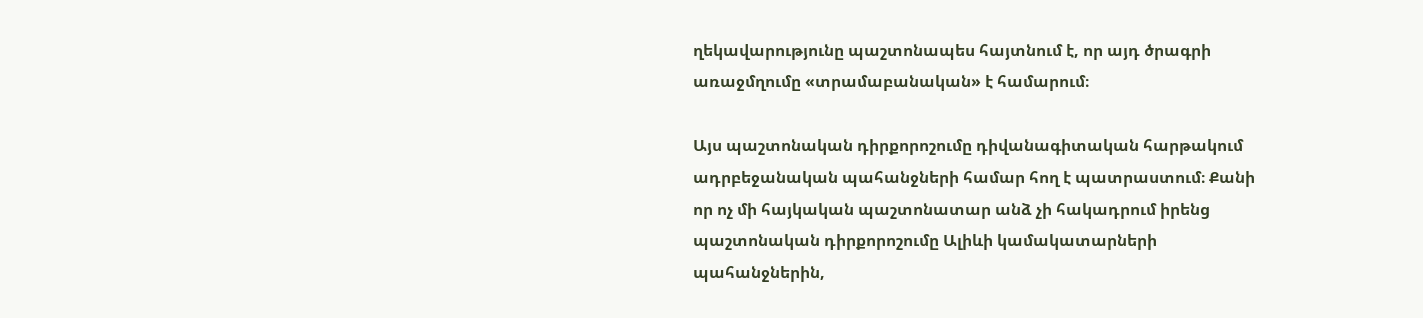ղեկավարությունը պաշտոնապես հայտնում է, որ այդ ծրագրի առաջմղումը «տրամաբանական» է համարում։

Այս պաշտոնական դիրքորոշումը դիվանագիտական հարթակում ադրբեջանական պահանջների համար հող է պատրաստում։ Քանի որ ոչ մի հայկական պաշտոնատար անձ չի հակադրում իրենց պաշտոնական դիրքորոշումը Ալիևի կամակատարների պահանջներին,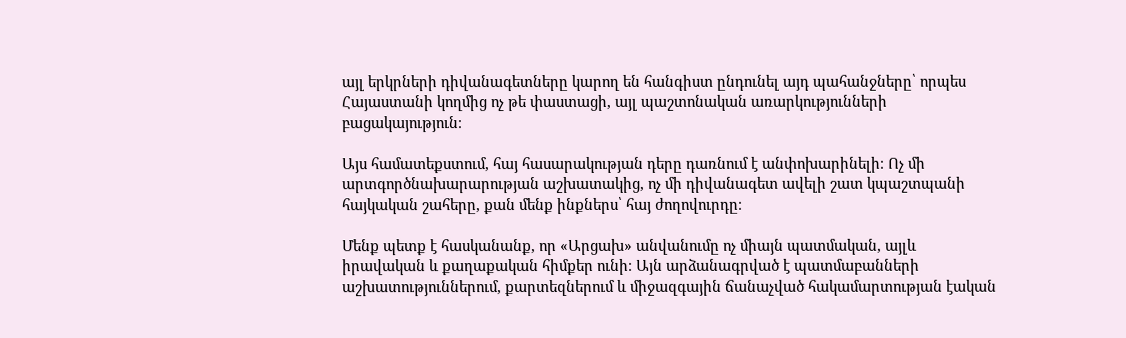այլ երկրների դիվանագետները կարող են հանգիստ ընդունել այդ պահանջները՝ որպես Հայաստանի կողմից ոչ թե փաստացի, այլ պաշտոնական առարկությունների բացակայություն։

Այս համատեքստում, հայ հասարակության դերը դառնում է անփոխարինելի։ Ոչ մի արտգործնախարարության աշխատակից, ոչ մի դիվանագետ ավելի շատ կպաշտպանի հայկական շահերը, քան մենք ինքներս՝ հայ ժողովուրդը։

Մենք պետք է հասկանանք, որ «Արցախ» անվանումը ոչ միայն պատմական, այլև իրավական և քաղաքական հիմքեր ունի։ Այն արձանագրված է պատմաբանների աշխատություններում, քարտեզներում և միջազգային ճանաչված հակամարտության էական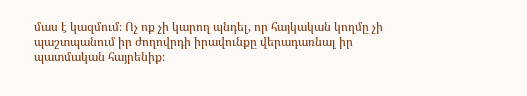մաս է կազմում։ Ոչ ոք չի կարող պնդել, որ հայկական կողմը չի պաշտպանում իր ժողովրդի իրավունքը վերադառնալ իր պատմական հայրենիք։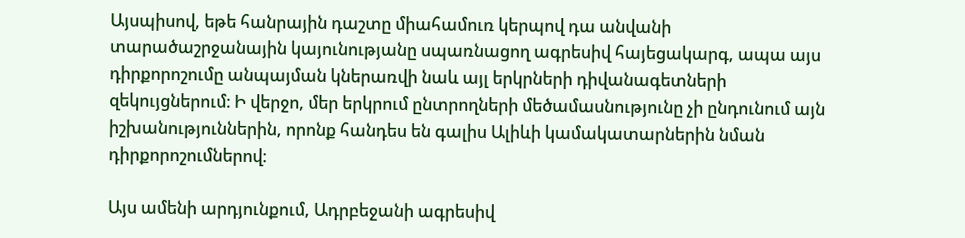Այսպիսով, եթե հանրային դաշտը միահամուռ կերպով դա անվանի տարածաշրջանային կայունությանը սպառնացող ագրեսիվ հայեցակարգ, ապա այս դիրքորոշումը անպայման կներառվի նաև այլ երկրների դիվանագետների զեկույցներում։ Ի վերջո, մեր երկրում ընտրողների մեծամասնությունը չի ընդունում այն իշխանություններին, որոնք հանդես են գալիս Ալիևի կամակատարներին նման դիրքորոշումներով։

Այս ամենի արդյունքում, Ադրբեջանի ագրեսիվ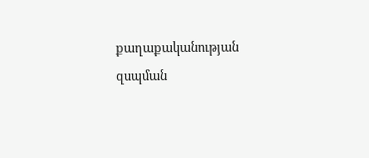քաղաքականության զսպման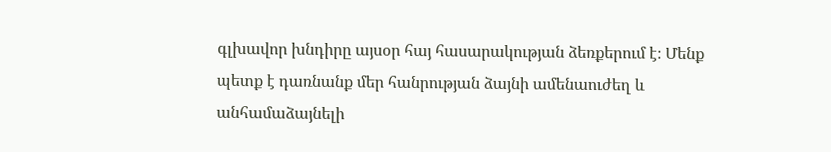գլխավոր խնդիրը այսօր հայ հասարակության ձեռքերում է։ Մենք պետք է դառնանք մեր հանրության ձայնի ամենաուժեղ և անհամաձայնելի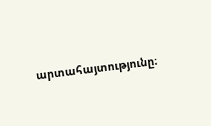արտահայտությունը։